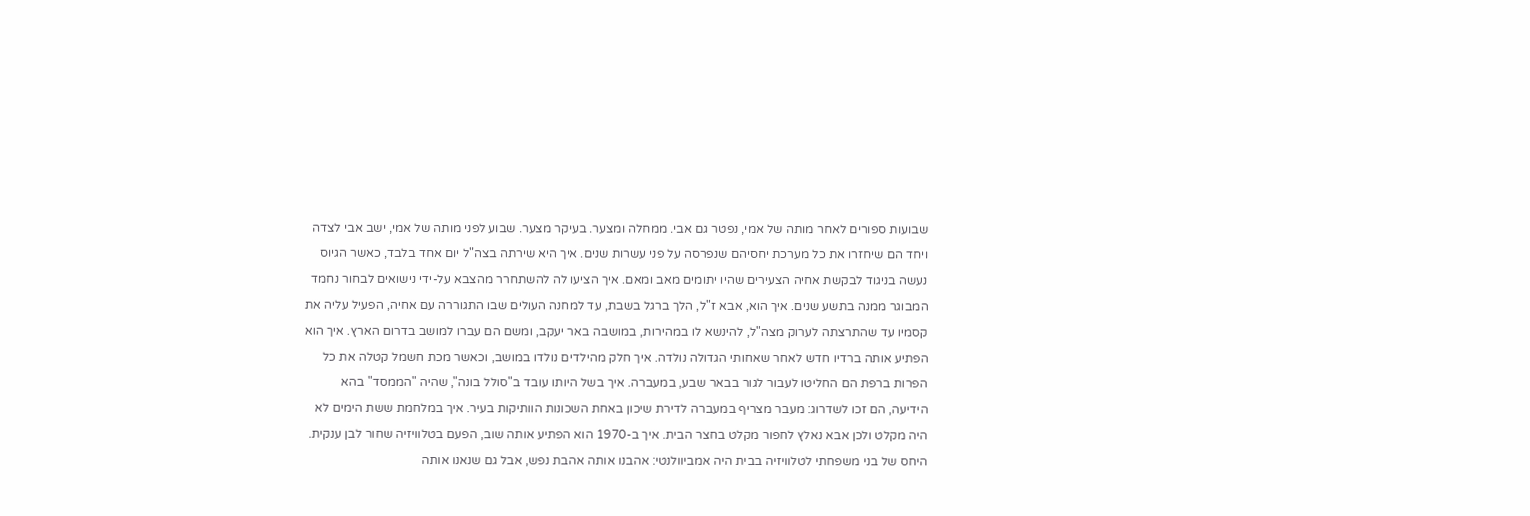שבועות ספורים לאחר מותה של אמי, נפטר גם אבי. ממחלה ומצער. בעיקר מצער. שבוע לפני מותה של אמי, ישב אבי לצדה ויחד הם שיחזרו את כל מערכת יחסיהם שנפרסה על פני עשרות שנים. איך היא שירתה בצה"ל יום אחד בלבד, כאשר הגיוס נעשה בניגוד לבקשת אחיה הצעירים שהיו יתומים מאב ומאם. איך הציעו לה להשתחרר מהצבא על-ידי נישואים לבחור נחמד המבוגר ממנה בתשע שנים. איך הוא, אבא ז"ל, הלך ברגל בשבת, עד למחנה העולים שבו התגוררה עם אחיה, הפעיל עליה את קסמיו עד שהתרצתה לערוק מצה"ל, להינשא לו במהירות, במושבה באר יעקב, ומשם הם עברו למושב בדרום הארץ. איך הוא הפתיע אותה ברדיו חדש לאחר שאחותי הגדולה נולדה. איך חלק מהילדים נולדו במושב, וכאשר מכת חשמל קטלה את כל הפרות ברפת הם החליטו לעבור לגור בבאר שבע, במעברה. איך בשל היותו עובד ב"סולל בונה", שהיה "הממסד" בהא הידיעה, הם זכו לשדרוג: מעבר מצריף במעברה לדירת שיכון באחת השכונות הוותיקות בעיר. איך במלחמת ששת הימים לא היה מקלט ולכן אבא נאלץ לחפור מקלט בחצר הבית. איך ב-1970 הוא הפתיע אותה שוב, הפעם בטלוויזיה שחור לבן ענקית.
היחס של בני משפחתי לטלוויזיה בבית היה אמביוולנטי: אהבנו אותה אהבת נפש, אבל גם שנאנו אותה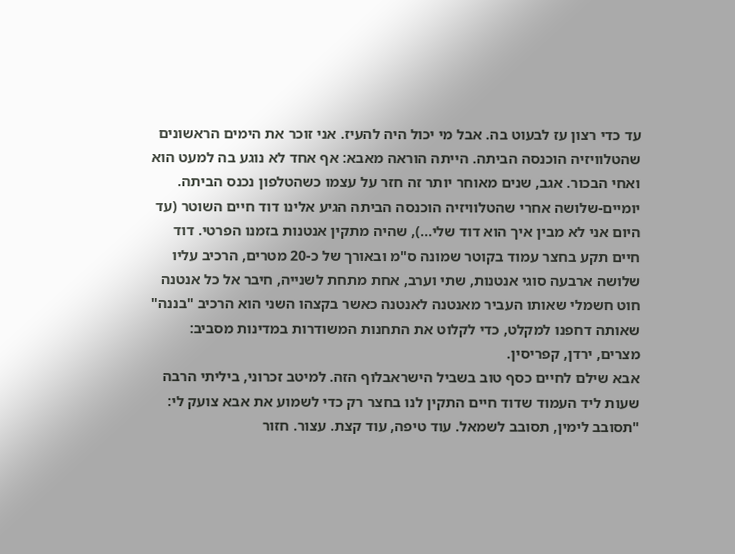עד כדי רצון עז לבעוט בה. אבל מי יכול היה להעיז. אני זוכר את הימים הראשונים שהטלוויזיה הוכנסה הביתה. הייתה הוראה מאבא: אף אחד לא נוגע בה למעט הוא ואחי הבכור. אגב, שנים מאוחר יותר זה חזר על עצמו כשהטלפון נכנס הביתה. יומיים-שלושה אחרי שהטלוויזיה הוכנסה הביתה הגיע אלינו דוד חיים השוטר (עד היום אני לא מבין איך הוא דוד שלי...), שהיה מתקין אנטנות בזמנו הפרטי. דוד חיים תקע בחצר עמוד בקוטר שמונה ס"מ ובאורך של כ-20 מטרים, הרכיב עליו שלושה ארבעה סוגי אנטנות, שתי וערב, אחת מתחת לשנייה, חיבר אל כל אנטנה חוט חשמלי שאותו העביר מאנטנה לאנטנה כאשר בקצהו השני הוא הרכיב "בננה" שאותה דחפנו למקלט, כדי לקלוט את התחנות המשודרות במדינות מסביב: מצרים, ירדן, קפריסין.
אבא שילם לחיים כסף טוב בשביל הישראבלוף הזה. למיטב זכרוני, ביליתי הרבה שעות ליד העמוד שדוד חיים התקין לנו בחצר רק כדי לשמוע את אבא צועק לי: "תסובב לימין, תסובב לשמאל. עוד טיפה, עוד קצת. עצור. חזור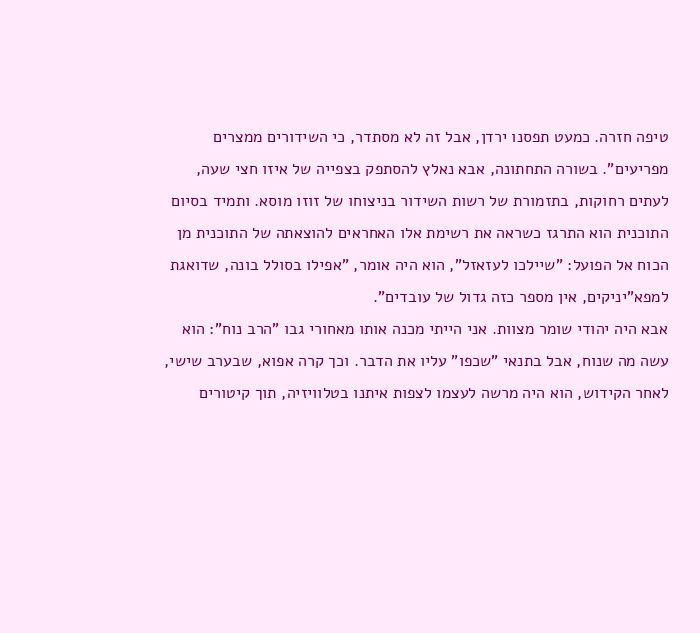טיפה חזרה. כמעט תפסנו ירדן, אבל זה לא מסתדר, כי השידורים ממצרים מפריעים". בשורה התחתונה, אבא נאלץ להסתפק בצפייה של איזו חצי שעה, לעתים רחוקות, בתזמורת של רשות השידור בניצוחו של זוזו מוסא. ותמיד בסיום התוכנית הוא התרגז כשראה את רשימת אלו האחראים להוצאתה של התוכנית מן הכוח אל הפועל: "שיילכו לעזאזל", הוא היה אומר, "אפילו בסולל בונה, שדואגת למפא"יניקים, אין מספר כזה גדול של עובדים".
אבא היה יהודי שומר מצוות. אני הייתי מכנה אותו מאחורי גבו "הרב נוח": הוא עשה מה שנוח, אבל בתנאי "שכפו" עליו את הדבר. וכך קרה אפוא, שבערב שישי, לאחר הקידוש, הוא היה מרשה לעצמו לצפות איתנו בטלוויזיה, תוך קיטורים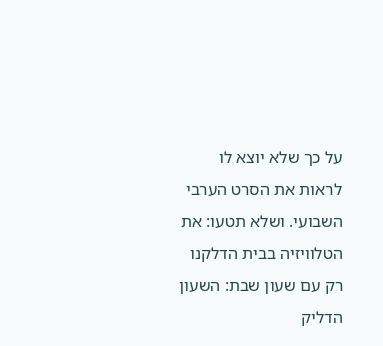על כך שלא יוצא לו לראות את הסרט הערבי השבועי. ושלא תטעו: את הטלוויזיה בבית הדלקנו רק עם שעון שבת: השעון הדליק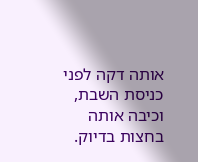אותה דקה לפני כניסת השבת, וכיבה אותה בחצות בדיוק.